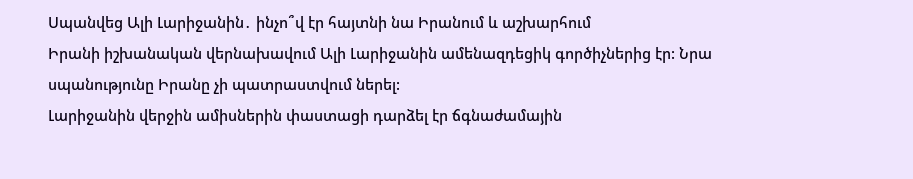Սպանվեց Ալի Լարիջանին․ ինչո՞վ էր հայտնի նա Իրանում և աշխարհում
Իրանի իշխանական վերնախավում Ալի Լարիջանին ամենազդեցիկ գործիչներից էր: Նրա սպանությունը Իրանը չի պատրաստվում ներել:
Լարիջանին վերջին ամիսներին փաստացի դարձել էր ճգնաժամային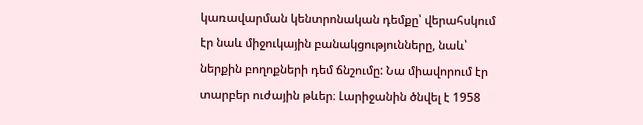կառավարման կենտրոնական դեմքը՝ վերահսկում էր նաև միջուկային բանակցությունները, նաև՝ ներքին բողոքների դեմ ճնշումը: Նա միավորում էր տարբեր ուժային թևեր։ Լարիջանին ծնվել է 1958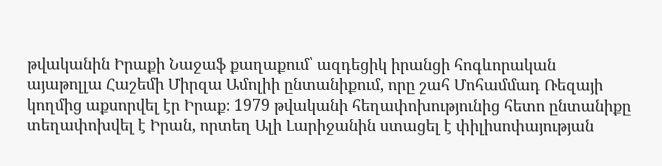թվականին Իրաքի Նաջաֆ քաղաքում՝ ազդեցիկ իրանցի հոգևորական այաթոլլա Հաշեմի Միրզա Ամոլիի ընտանիքում, որը շահ Մոհամմադ Ռեզայի կողմից աքսորվել էր Իրաք։ 1979 թվականի հեղափոխությունից հետո ընտանիքը տեղափոխվել է Իրան, որտեղ Ալի Լարիջանին ստացել է փիլիսոփայության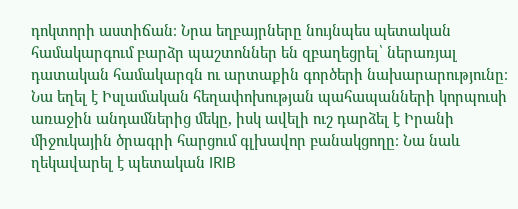դոկտորի աստիճան։ Նրա եղբայրները նույնպես պետական համակարգում բարձր պաշտոններ են զբաղեցրել՝ ներառյալ դատական համակարգն ու արտաքին գործերի նախարարությունը։
Նա եղել է Իսլամական հեղափոխության պահապանների կորպուսի առաջին անդամներից մեկը, իսկ ավելի ուշ դարձել է Իրանի միջուկային ծրագրի հարցում գլխավոր բանակցողը։ Նա նաև ղեկավարել է պետական IRIB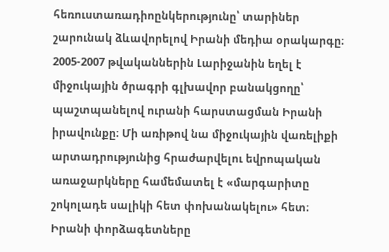հեռուստառադիոընկերությունը՝ տարիներ շարունակ ձևավորելով Իրանի մեդիա օրակարգը։
2005-2007 թվականներին Լարիջանին եղել է միջուկային ծրագրի գլխավոր բանակցողը՝ պաշտպանելով ուրանի հարստացման Իրանի իրավունքը։ Մի առիթով նա միջուկային վառելիքի արտադրությունից հրաժարվելու եվրոպական առաջարկները համեմատել է «մարգարիտը շոկոլադե սալիկի հետ փոխանակելու» հետ։ Իրանի փորձագետները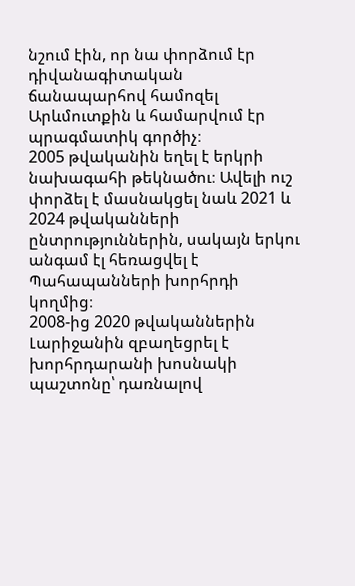նշում էին, որ նա փորձում էր դիվանագիտական ճանապարհով համոզել Արևմուտքին և համարվում էր պրագմատիկ գործիչ։
2005 թվականին եղել է երկրի նախագահի թեկնածու։ Ավելի ուշ փորձել է մասնակցել նաև 2021 և 2024 թվականների ընտրություններին, սակայն երկու անգամ էլ հեռացվել է Պահապանների խորհրդի կողմից։
2008-ից 2020 թվականներին Լարիջանին զբաղեցրել է խորհրդարանի խոսնակի պաշտոնը՝ դառնալով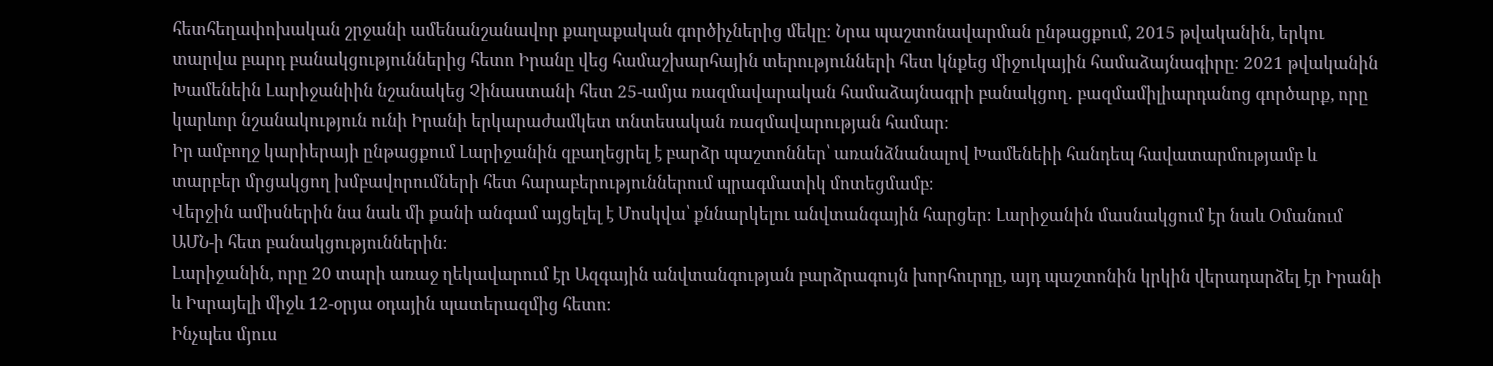հետհեղափոխական շրջանի ամենանշանավոր քաղաքական գործիչներից մեկը։ Նրա պաշտոնավարման ընթացքում, 2015 թվականին, երկու տարվա բարդ բանակցություններից հետո Իրանը վեց համաշխարհային տերությունների հետ կնքեց միջուկային համաձայնագիրը։ 2021 թվականին Խամենեին Լարիջանիին նշանակեց Չինաստանի հետ 25-ամյա ռազմավարական համաձայնագրի բանակցող․ բազմամիլիարդանոց գործարք, որը կարևոր նշանակություն ունի Իրանի երկարաժամկետ տնտեսական ռազմավարության համար։
Իր ամբողջ կարիերայի ընթացքում Լարիջանին զբաղեցրել է բարձր պաշտոններ՝ առանձնանալով Խամենեիի հանդեպ հավատարմությամբ և տարբեր մրցակցող խմբավորումների հետ հարաբերություններում պրագմատիկ մոտեցմամբ։
Վերջին ամիսներին նա նաև մի քանի անգամ այցելել է Մոսկվա՝ քննարկելու անվտանգային հարցեր։ Լարիջանին մասնակցում էր նաև Օմանում ԱՄՆ-ի հետ բանակցություններին։
Լարիջանին, որը 20 տարի առաջ ղեկավարում էր Ազգային անվտանգության բարձրագույն խորհուրդը, այդ պաշտոնին կրկին վերադարձել էր Իրանի և Իսրայելի միջև 12-օրյա օդային պատերազմից հետո։
Ինչպես մյուս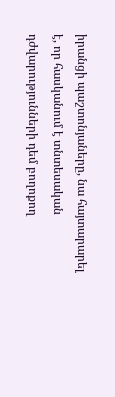իրանցի պաշտոնյաները, նա հայտարարել է, որ հասկանում է տնտեսական դժվարությունների դեմ բողոքող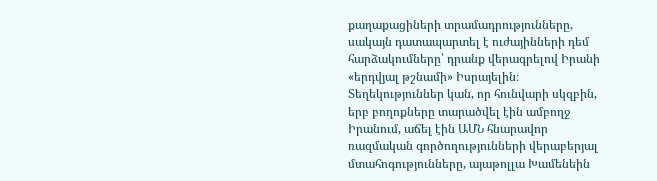քաղաքացիների տրամադրությունները, սակայն դատապարտել է ուժայինների դեմ հարձակումները՝ դրանք վերագրելով Իրանի «երդվյալ թշնամի» Իսրայելին։
Տեղեկություններ կան, որ հունվարի սկզբին, երբ բողոքները տարածվել էին ամբողջ Իրանում, աճել էին ԱՄՆ հնարավոր ռազմական գործողությունների վերաբերյալ մտահոգությունները, այաթոլլա Խամենեին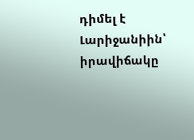դիմել է Լարիջանիին՝ իրավիճակը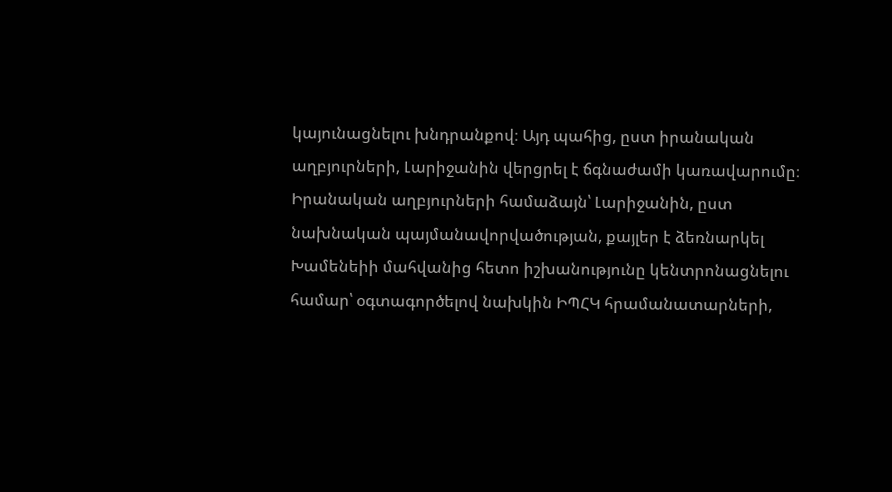կայունացնելու խնդրանքով։ Այդ պահից, ըստ իրանական աղբյուրների, Լարիջանին վերցրել է ճգնաժամի կառավարումը։
Իրանական աղբյուրների համաձայն՝ Լարիջանին, ըստ նախնական պայմանավորվածության, քայլեր է ձեռնարկել Խամենեիի մահվանից հետո իշխանությունը կենտրոնացնելու համար՝ օգտագործելով նախկին ԻՊՀԿ հրամանատարների,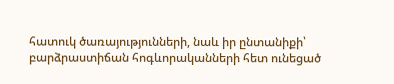հատուկ ծառայությունների, նաև իր ընտանիքի՝ բարձրաստիճան հոգևորականների հետ ունեցած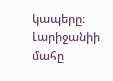կապերը։ Լարիջանիի մահը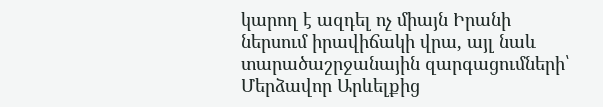կարող է ազդել ոչ միայն Իրանի ներսում իրավիճակի վրա, այլ նաև տարածաշրջանային զարգացումների՝ Մերձավոր Արևելքից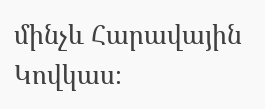մինչև Հարավային Կովկաս։